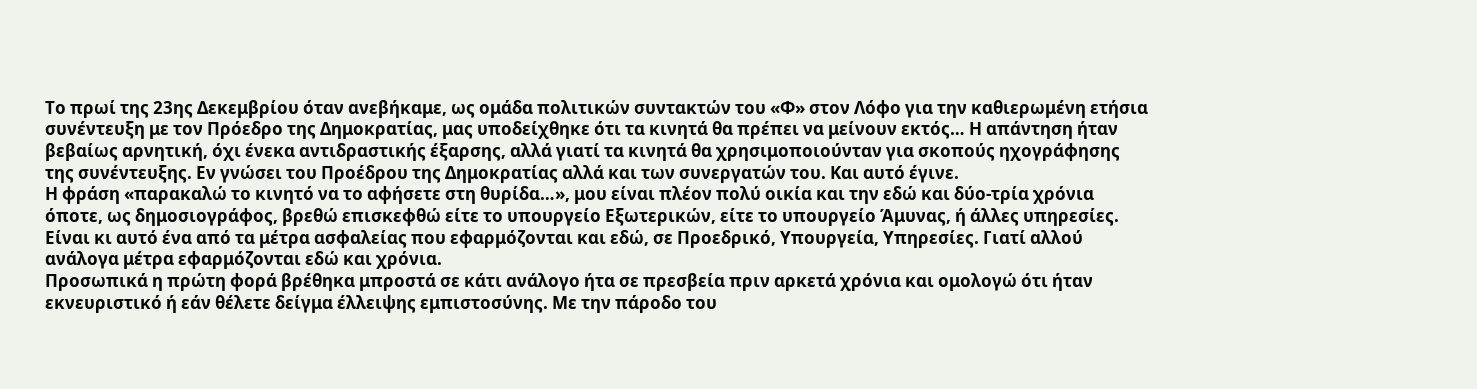Το πρωί της 23ης Δεκεμβρίου όταν ανεβήκαμε, ως ομάδα πολιτικών συντακτών του «Φ» στον Λόφο για την καθιερωμένη ετήσια συνέντευξη με τον Πρόεδρο της Δημοκρατίας, μας υποδείχθηκε ότι τα κινητά θα πρέπει να μείνουν εκτός… Η απάντηση ήταν βεβαίως αρνητική, όχι ένεκα αντιδραστικής έξαρσης, αλλά γιατί τα κινητά θα χρησιμοποιούνταν για σκοπούς ηχογράφησης της συνέντευξης. Εν γνώσει του Προέδρου της Δημοκρατίας αλλά και των συνεργατών του. Και αυτό έγινε.
Η φράση «παρακαλώ το κινητό να το αφήσετε στη θυρίδα…», μου είναι πλέον πολύ οικία και την εδώ και δύο-τρία χρόνια όποτε, ως δημοσιογράφος, βρεθώ επισκεφθώ είτε το υπουργείο Εξωτερικών, είτε το υπουργείο Άμυνας, ή άλλες υπηρεσίες. Είναι κι αυτό ένα από τα μέτρα ασφαλείας που εφαρμόζονται και εδώ, σε Προεδρικό, Υπουργεία, Υπηρεσίες. Γιατί αλλού ανάλογα μέτρα εφαρμόζονται εδώ και χρόνια.
Προσωπικά η πρώτη φορά βρέθηκα μπροστά σε κάτι ανάλογο ήτα σε πρεσβεία πριν αρκετά χρόνια και ομολογώ ότι ήταν εκνευριστικό ή εάν θέλετε δείγμα έλλειψης εμπιστοσύνης. Με την πάροδο του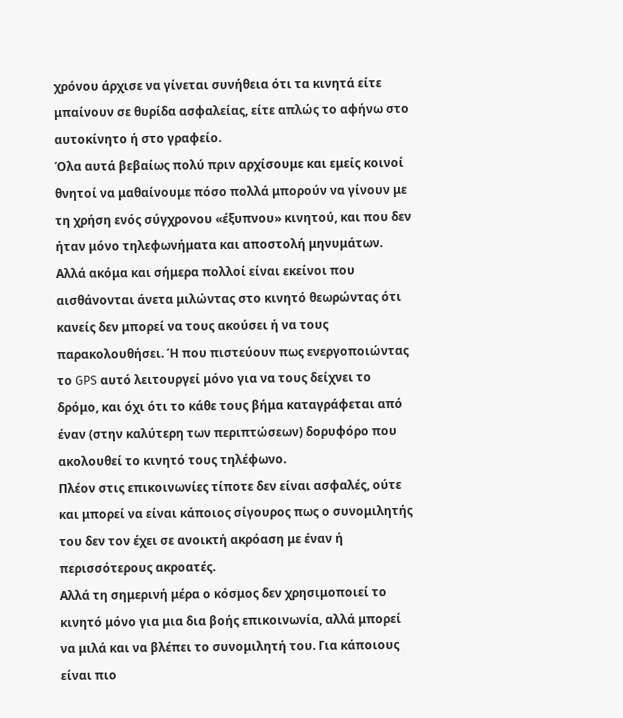χρόνου άρχισε να γίνεται συνήθεια ότι τα κινητά είτε μπαίνουν σε θυρίδα ασφαλείας, είτε απλώς το αφήνω στο αυτοκίνητο ή στο γραφείο.
Όλα αυτά βεβαίως πολύ πριν αρχίσουμε και εμείς κοινοί θνητοί να μαθαίνουμε πόσο πολλά μπορούν να γίνουν με τη χρήση ενός σύγχρονου «έξυπνου» κινητού, και που δεν ήταν μόνο τηλεφωνήματα και αποστολή μηνυμάτων. Αλλά ακόμα και σήμερα πολλοί είναι εκείνοι που αισθάνονται άνετα μιλώντας στο κινητό θεωρώντας ότι κανείς δεν μπορεί να τους ακούσει ή να τους παρακολουθήσει. Ή που πιστεύουν πως ενεργοποιώντας το GPS αυτό λειτουργεί μόνο για να τους δείχνει το δρόμο, και όχι ότι το κάθε τους βήμα καταγράφεται από έναν (στην καλύτερη των περιπτώσεων) δορυφόρο που ακολουθεί το κινητό τους τηλέφωνο.
Πλέον στις επικοινωνίες τίποτε δεν είναι ασφαλές, ούτε και μπορεί να είναι κάποιος σίγουρος πως ο συνομιλητής του δεν τον έχει σε ανοικτή ακρόαση με έναν ή περισσότερους ακροατές.
Αλλά τη σημερινή μέρα ο κόσμος δεν χρησιμοποιεί το κινητό μόνο για μια δια βοής επικοινωνία, αλλά μπορεί να μιλά και να βλέπει το συνομιλητή του. Για κάποιους είναι πιο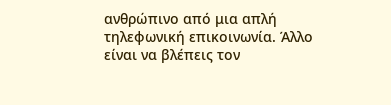ανθρώπινο από μια απλή τηλεφωνική επικοινωνία. Άλλο είναι να βλέπεις τον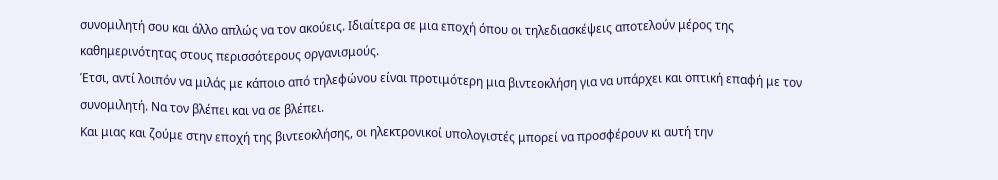συνομιλητή σου και άλλο απλώς να τον ακούεις. Ιδιαίτερα σε μια εποχή όπου οι τηλεδιασκέψεις αποτελούν μέρος της καθημερινότητας στους περισσότερους οργανισμούς.
Έτσι, αντί λοιπόν να μιλάς με κάποιο από τηλεφώνου είναι προτιμότερη μια βιντεοκλήση για να υπάρχει και οπτική επαφή με τον συνομιλητή. Να τον βλέπει και να σε βλέπει.
Και μιας και ζούμε στην εποχή της βιντεοκλήσης, οι ηλεκτρονικοί υπολογιστές μπορεί να προσφέρουν κι αυτή την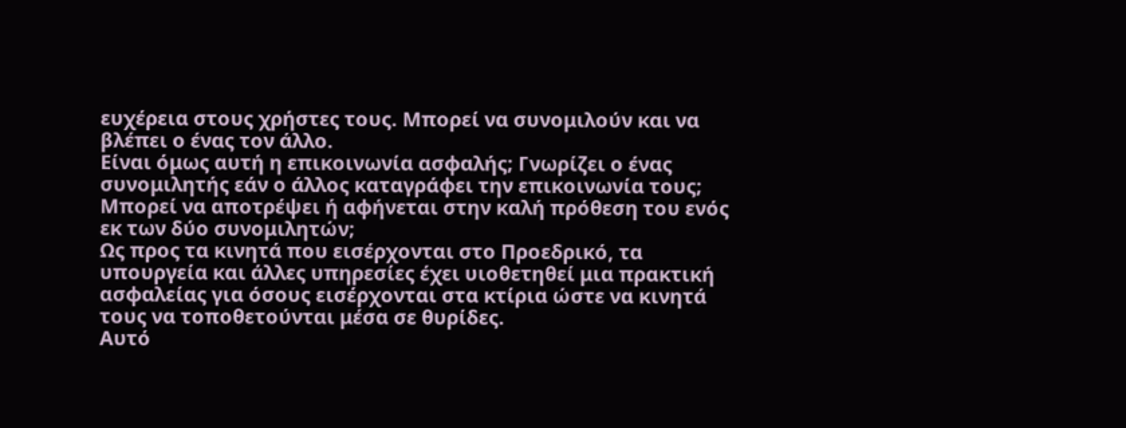ευχέρεια στους χρήστες τους. Μπορεί να συνομιλούν και να βλέπει ο ένας τον άλλο.
Είναι όμως αυτή η επικοινωνία ασφαλής; Γνωρίζει ο ένας συνομιλητής εάν ο άλλος καταγράφει την επικοινωνία τους; Μπορεί να αποτρέψει ή αφήνεται στην καλή πρόθεση του ενός εκ των δύο συνομιλητών;
Ως προς τα κινητά που εισέρχονται στο Προεδρικό, τα υπουργεία και άλλες υπηρεσίες έχει υιοθετηθεί μια πρακτική ασφαλείας για όσους εισέρχονται στα κτίρια ώστε να κινητά τους να τοποθετούνται μέσα σε θυρίδες.
Αυτό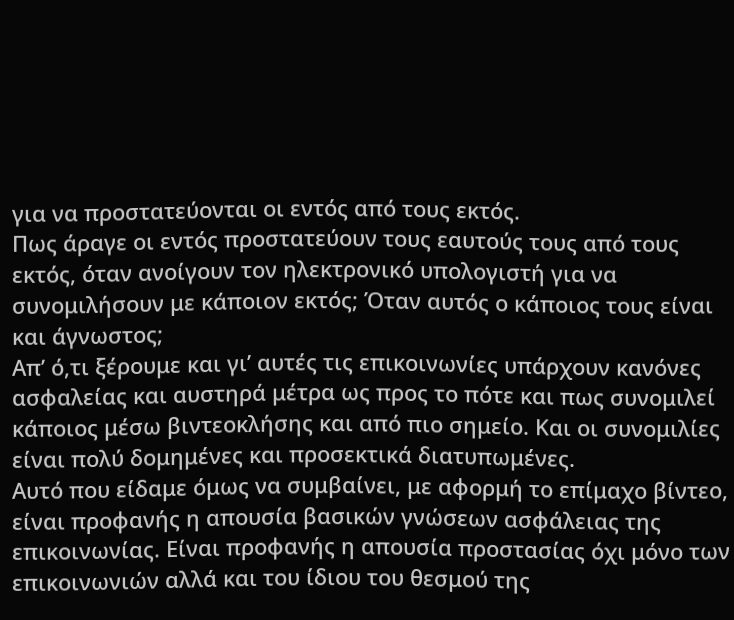για να προστατεύονται οι εντός από τους εκτός.
Πως άραγε οι εντός προστατεύουν τους εαυτούς τους από τους εκτός, όταν ανοίγουν τον ηλεκτρονικό υπολογιστή για να συνομιλήσουν με κάποιον εκτός; Όταν αυτός ο κάποιος τους είναι και άγνωστος;
Απ’ ό,τι ξέρουμε και γι’ αυτές τις επικοινωνίες υπάρχουν κανόνες ασφαλείας και αυστηρά μέτρα ως προς το πότε και πως συνομιλεί κάποιος μέσω βιντεοκλήσης και από πιο σημείο. Και οι συνομιλίες είναι πολύ δομημένες και προσεκτικά διατυπωμένες.
Αυτό που είδαμε όμως να συμβαίνει, με αφορμή το επίμαχο βίντεο, είναι προφανής η απουσία βασικών γνώσεων ασφάλειας της επικοινωνίας. Είναι προφανής η απουσία προστασίας όχι μόνο των επικοινωνιών αλλά και του ίδιου του θεσμού της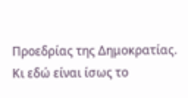Προεδρίας της Δημοκρατίας. Κι εδώ είναι ίσως το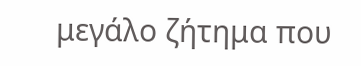μεγάλο ζήτημα που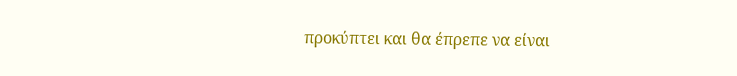προκύπτει και θα έπρεπε να είναι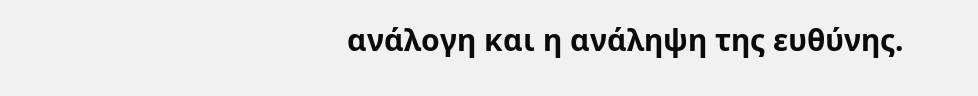ανάλογη και η ανάληψη της ευθύνης.